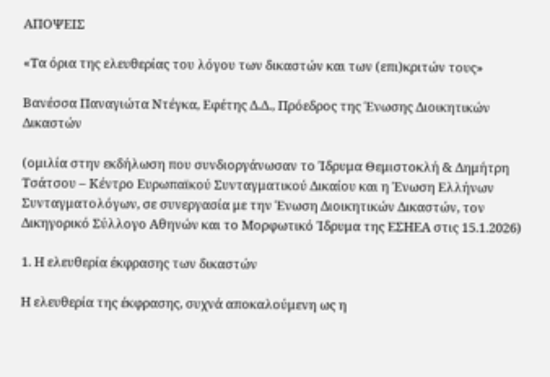ΑΠΟΨΕΙΣ

«Τα όρια της ελευθερίας του λόγου των δικαστών και των (επι)κριτών τους»

Βανέσσα Παναγιώτα Ντέγκα, Εφέτης Δ.Δ., Πρόεδρος της Ένωσης Διοικητικών Δικαστών

(ομιλία στην εκδήλωση που συνδιοργάνωσαν το Ίδρυμα Θεμιστοκλή & Δημήτρη Τσάτσου – Κέντρο Ευρωπαϊκού Συνταγματικού Δικαίου και η Ένωση Ελλήνων Συνταγματολόγων, σε συνεργασία με την Ένωση Διοικητικών Δικαστών, τον Δικηγορικό Σύλλογο Αθηνών και το Μορφωτικό Ίδρυμα της ΕΣΗΕΑ στις 15.1.2026)

1. Η ελευθερία έκφρασης των δικαστών

Η ελευθερία της έκφρασης, συχνά αποκαλούμενη ως η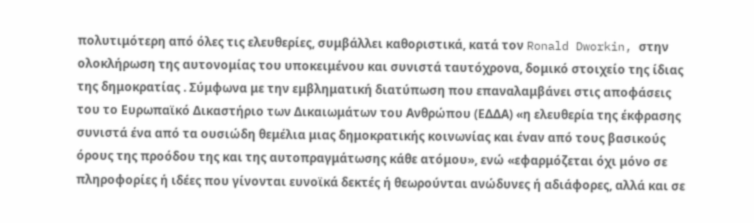πολυτιμότερη από όλες τις ελευθερίες, συμβάλλει καθοριστικά, κατά τον Ronald Dworkin, στην ολοκλήρωση της αυτονομίας του υποκειμένου και συνιστά ταυτόχρονα, δομικό στοιχείο της ίδιας της δημοκρατίας . Σύμφωνα με την εμβληματική διατύπωση που επαναλαμβάνει στις αποφάσεις του το Ευρωπαϊκό Δικαστήριο των Δικαιωμάτων του Ανθρώπου (ΕΔΔΑ) «η ελευθερία της έκφρασης συνιστά ένα από τα ουσιώδη θεμέλια μιας δημοκρατικής κοινωνίας και έναν από τους βασικούς όρους της προόδου της και της αυτοπραγμάτωσης κάθε ατόμου», ενώ «εφαρμόζεται όχι μόνο σε πληροφορίες ή ιδέες που γίνονται ευνοϊκά δεκτές ή θεωρούνται ανώδυνες ή αδιάφορες, αλλά και σε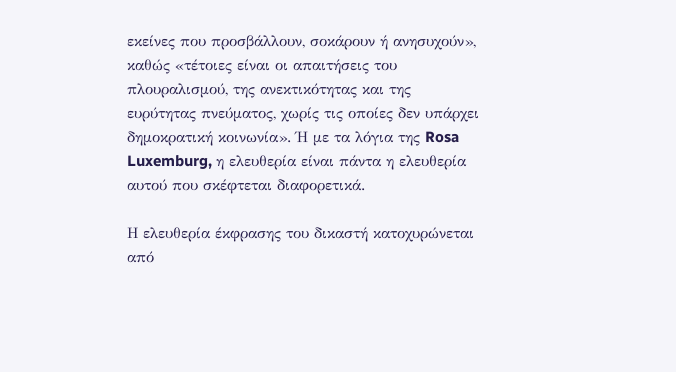εκείνες που προσβάλλουν, σοκάρουν ή ανησυχούν», καθώς «τέτοιες είναι οι απαιτήσεις του πλουραλισμού, της ανεκτικότητας και της ευρύτητας πνεύματος, χωρίς τις οποίες δεν υπάρχει δημοκρατική κοινωνία». Ή με τα λόγια της Rosa Luxemburg, η ελευθερία είναι πάντα η ελευθερία αυτού που σκέφτεται διαφορετικά.

Η ελευθερία έκφρασης του δικαστή κατοχυρώνεται από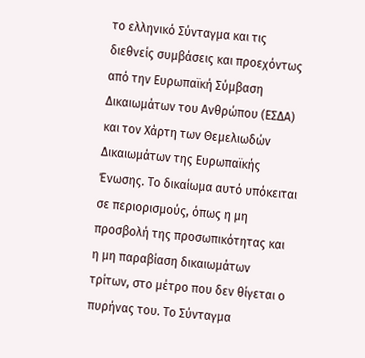το ελληνικό Σύνταγμα και τις διεθνείς συμβάσεις και προεχόντως από την Ευρωπαϊκή Σύμβαση Δικαιωμάτων του Ανθρώπου (ΕΣΔΑ) και τον Χάρτη των Θεμελιωδών Δικαιωμάτων της Ευρωπαϊκής Ένωσης. Το δικαίωμα αυτό υπόκειται σε περιορισμούς, όπως η μη προσβολή της προσωπικότητας και η μη παραβίαση δικαιωμάτων τρίτων, στο μέτρο που δεν θίγεται ο πυρήνας του. Το Σύνταγμα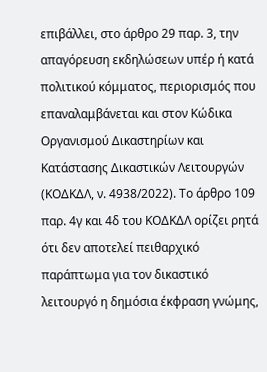επιβάλλει, στο άρθρο 29 παρ. 3, την απαγόρευση εκδηλώσεων υπέρ ή κατά πολιτικού κόμματος, περιορισμός που επαναλαμβάνεται και στον Κώδικα Οργανισμού Δικαστηρίων και Κατάστασης Δικαστικών Λειτουργών (ΚΟΔΚΔΛ, ν. 4938/2022). Το άρθρο 109 παρ. 4γ και 4δ του ΚΟΔΚΔΛ ορίζει ρητά ότι δεν αποτελεί πειθαρχικό παράπτωμα για τον δικαστικό λειτουργό η δημόσια έκφραση γνώμης,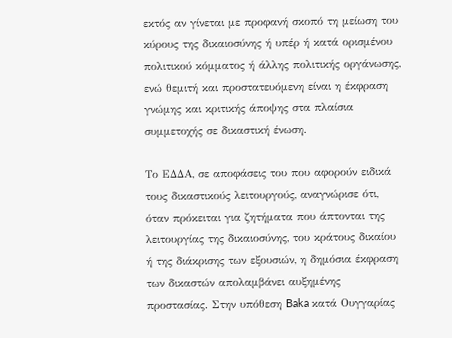εκτός αν γίνεται με προφανή σκοπό τη μείωση του κύρους της δικαιοσύνης ή υπέρ ή κατά ορισμένου πολιτικού κόμματος ή άλλης πολιτικής οργάνωσης, ενώ θεμιτή και προστατευόμενη είναι η έκφραση γνώμης και κριτικής άποψης στα πλαίσια συμμετοχής σε δικαστική ένωση.

Το ΕΔΔΑ, σε αποφάσεις του που αφορούν ειδικά τους δικαστικούς λειτουργούς, αναγνώρισε ότι, όταν πρόκειται για ζητήματα που άπτονται της λειτουργίας της δικαιοσύνης, του κράτους δικαίου ή της διάκρισης των εξουσιών, η δημόσια έκφραση των δικαστών απολαμβάνει αυξημένης προστασίας. Στην υπόθεση Baka κατά Ουγγαρίας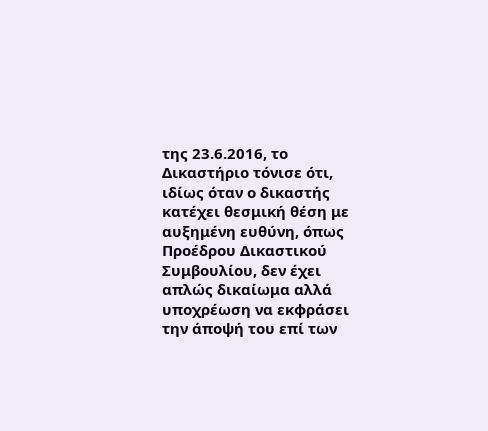της 23.6.2016, το Δικαστήριο τόνισε ότι, ιδίως όταν ο δικαστής κατέχει θεσμική θέση με αυξημένη ευθύνη, όπως Προέδρου Δικαστικού Συμβουλίου, δεν έχει απλώς δικαίωμα αλλά υποχρέωση να εκφράσει την άποψή του επί των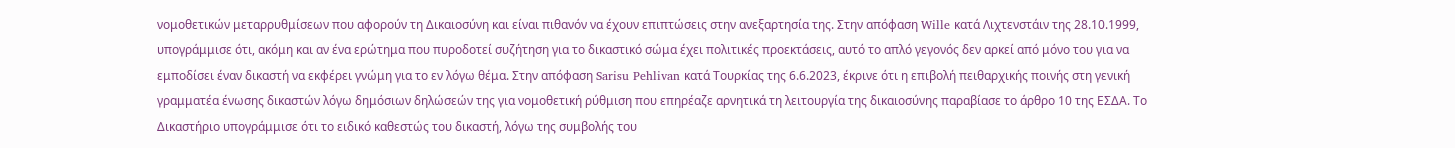νομοθετικών μεταρρυθμίσεων που αφορούν τη Δικαιοσύνη και είναι πιθανόν να έχουν επιπτώσεις στην ανεξαρτησία της. Στην απόφαση Wille κατά Λιχτενστάιν της 28.10.1999, υπογράμμισε ότι, ακόμη και αν ένα ερώτημα που πυροδοτεί συζήτηση για το δικαστικό σώμα έχει πολιτικές προεκτάσεις, αυτό το απλό γεγονός δεν αρκεί από μόνο του για να εμποδίσει έναν δικαστή να εκφέρει γνώμη για το εν λόγω θέμα. Στην απόφαση Sarisu Pehlivan κατά Τουρκίας της 6.6.2023, έκρινε ότι η επιβολή πειθαρχικής ποινής στη γενική γραμματέα ένωσης δικαστών λόγω δημόσιων δηλώσεών της για νομοθετική ρύθμιση που επηρέαζε αρνητικά τη λειτουργία της δικαιοσύνης παραβίασε το άρθρο 10 της ΕΣΔΑ. Το Δικαστήριο υπογράμμισε ότι το ειδικό καθεστώς του δικαστή, λόγω της συμβολής του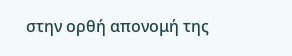στην ορθή απονομή της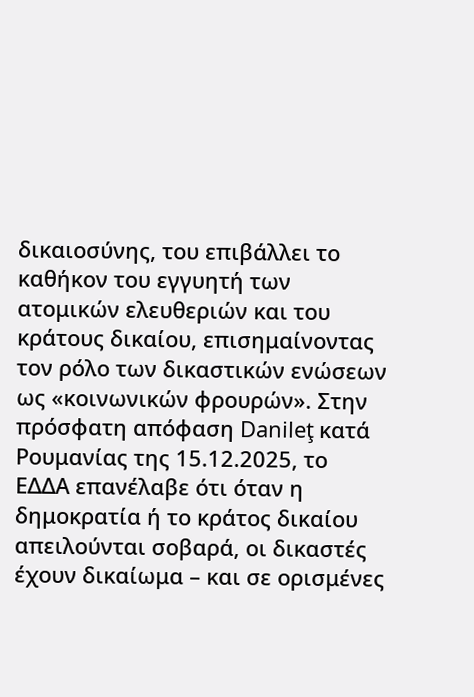δικαιοσύνης, του επιβάλλει το καθήκον του εγγυητή των ατομικών ελευθεριών και του κράτους δικαίου, επισημαίνοντας τον ρόλο των δικαστικών ενώσεων ως «κοινωνικών φρουρών». Στην πρόσφατη απόφαση Danileţ κατά Ρουμανίας της 15.12.2025, το ΕΔΔΑ επανέλαβε ότι όταν η δημοκρατία ή το κράτος δικαίου απειλούνται σοβαρά, οι δικαστές έχουν δικαίωμα – και σε ορισμένες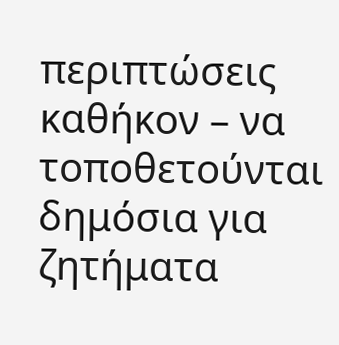περιπτώσεις καθήκον – να τοποθετούνται δημόσια για ζητήματα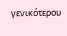γενικότερου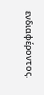ενδιαφέροντος.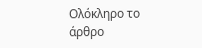Ολόκληρο το άρθρο